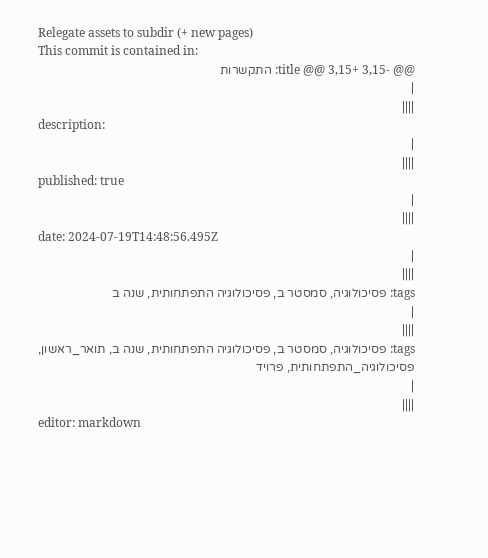Relegate assets to subdir (+ new pages)
This commit is contained in:
@@ -3,15 +3,15 @@ title: התקשרות
|
||||
description:
|
||||
published: true
|
||||
date: 2024-07-19T14:48:56.495Z
|
||||
tags: פסיכולוגיה, סמסטר ב, פסיכולוגיה התפתחותית, שנה ב
|
||||
tags: פסיכולוגיה, סמסטר ב, פסיכולוגיה התפתחותית, שנה ב, תואר_ראשון, פסיכולוגיה_התפתחותית, פרויד
|
||||
editor: markdown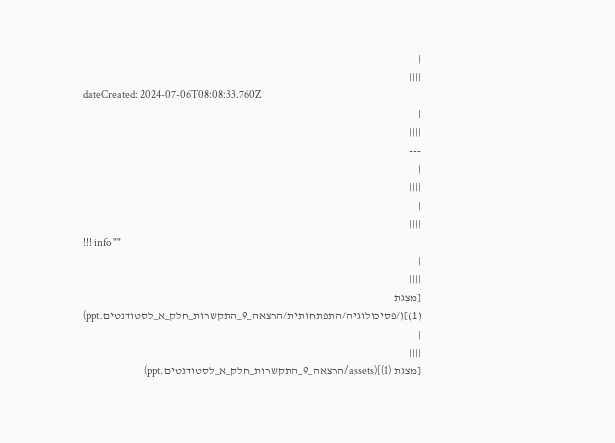|
||||
dateCreated: 2024-07-06T08:08:33.760Z
|
||||
---
|
||||
|
||||
!!! info ""
|
||||
[מצגת (1)](/פסיכולוגיה/התפתחותית/הרצאה_9_התקשרות_חלק_א_לסטודנטים.ppt)
|
||||
[מצגת (1)](assets/הרצאה_9_התקשרות_חלק_א_לסטודנטים.ppt)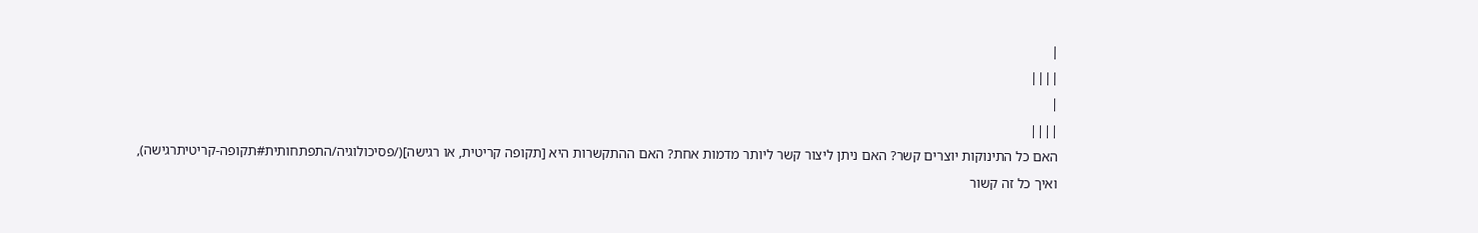|
||||
|
||||
האם כל התינוקות יוצרים קשר? האם ניתן ליצור קשר ליותר מדמות אחת? האם ההתקשרות היא [תקופה קריטית, או רגישה](/פסיכולוגיה/התפתחותית#תקופה-קריטיתרגישה), ואיך כל זה קשור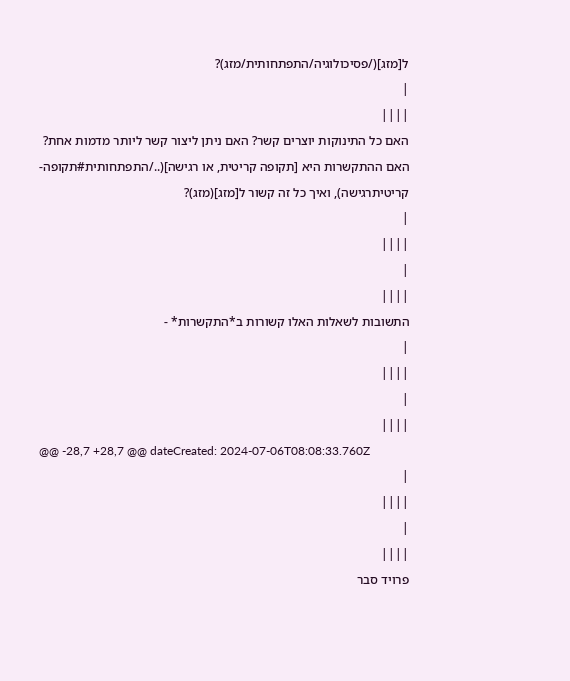ל[מזג](/פסיכולוגיה/התפתחותית/מזג)?
|
||||
האם כל התינוקות יוצרים קשר? האם ניתן ליצור קשר ליותר מדמות אחת? האם ההתקשרות היא [תקופה קריטית, או רגישה](../התפתחותית#תקופה-קריטיתרגישה), ואיך כל זה קשור ל[מזג](מזג)?
|
||||
|
||||
התשובות לשאלות האלו קשורות ב*התקשרות* -
|
||||
|
||||
@@ -28,7 +28,7 @@ dateCreated: 2024-07-06T08:08:33.760Z
|
||||
|
||||
פרויד סבר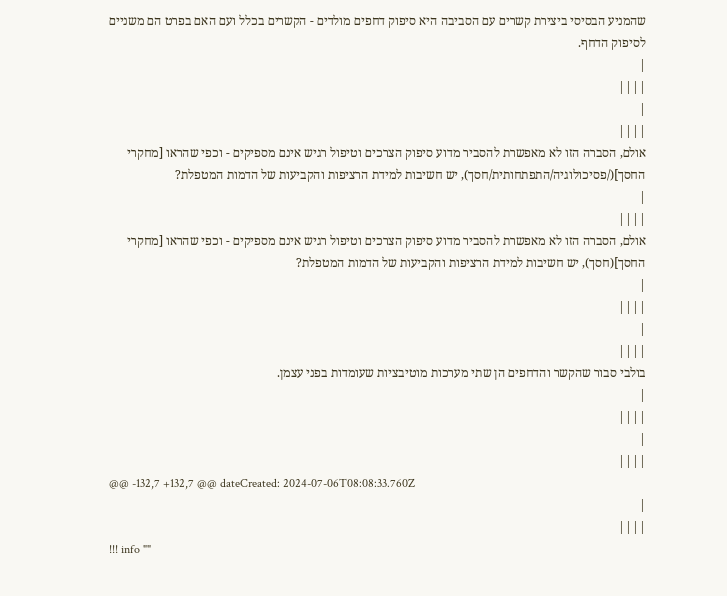שהמניע הבסיסי ביצירת קשרים עם הסביבה היא סיפוק דחפים מולדים - הקשרים בכלל ועם האם בפרט הם משניים לסיפוק הדחף.
|
||||
|
||||
אולם, הסברה הזו לא מאפשרת להסביר מדוע סיפוק הצרכים וטיפול רגיש אינם מספיקים - וכפי שהראו [מחקרי החסך](/פסיכולוגיה/התפתחותית/חסך), יש חשיבות למידת הרציפות והקביעות של הדמות המטפלת?
|
||||
אולם, הסברה הזו לא מאפשרת להסביר מדוע סיפוק הצרכים וטיפול רגיש אינם מספיקים - וכפי שהראו [מחקרי החסך](חסך), יש חשיבות למידת הרציפות והקביעות של הדמות המטפלת?
|
||||
|
||||
בולבי סבור שהקשר והדחפים הן שתי מערכות מוטיבציות שעומדות בפני עצמן.
|
||||
|
||||
@@ -132,7 +132,7 @@ dateCreated: 2024-07-06T08:08:33.760Z
|
||||
!!! info ""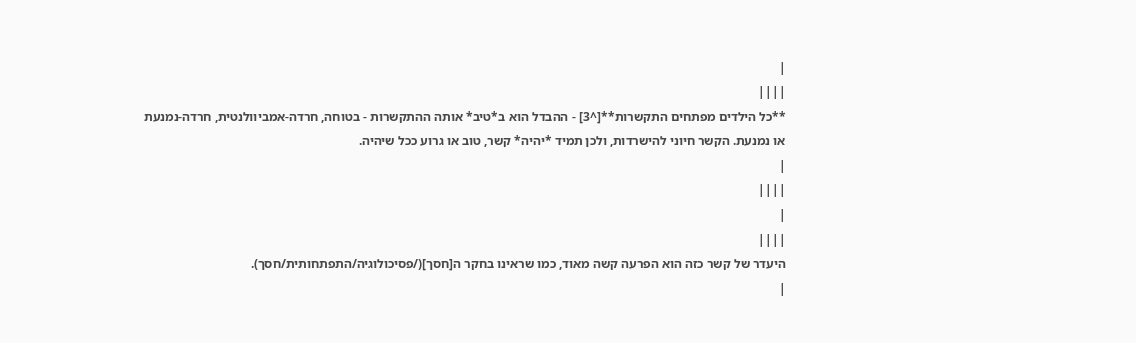|
||||
**כל הילדים מפתחים התקשרות**[^3] - ההבדל הוא ב*טיב* אותה ההתקשרות - בטוחה, חרדה-אמביוולנטית, חרדה-נמנעת או נמנעת. הקשר חיוני להישרדות, ולכן תמיד *יהיה* קשר, טוב או גרוע ככל שיהיה.
|
||||
|
||||
היעדר של קשר כזה הוא הפרעה קשה מאוד, כמו שראינו בחקר ה[חסך](/פסיכולוגיה/התפתחותית/חסך).
|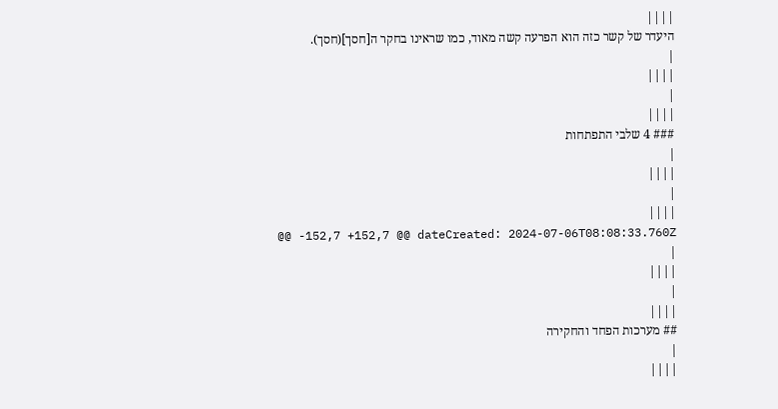||||
היעדר של קשר כזה הוא הפרעה קשה מאוד, כמו שראינו בחקר ה[חסך](חסך).
|
||||
|
||||
### 4 שלבי התפתחות
|
||||
|
||||
@@ -152,7 +152,7 @@ dateCreated: 2024-07-06T08:08:33.760Z
|
||||
|
||||
## מערכות הפחד והחקירה
|
||||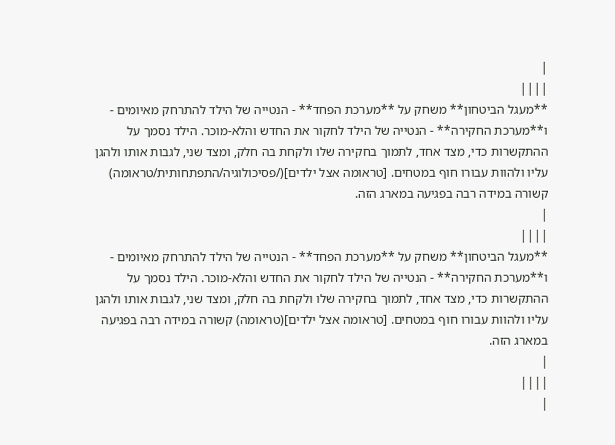|
||||
**מעגל הביטחון** משחק על **מערכת הפחד** - הנטייה של הילד להתרחק מאיומים - ו**מערכת החקירה** - הנטייה של הילד לחקור את החדש והלא-מוכר. הילד נסמך על ההתקשרות כדי, מצד אחד, לתמוך בחקירה שלו ולקחת בה חלק, ומצד שני, לגבות אותו ולהגן עליו ולהוות עבורו חוף במטחים. [טראומה אצל ילדים](/פסיכולוגיה/התפתחותית/טראומה) קשורה במידה רבה בפגיעה במארג הזה.
|
||||
**מעגל הביטחון** משחק על **מערכת הפחד** - הנטייה של הילד להתרחק מאיומים - ו**מערכת החקירה** - הנטייה של הילד לחקור את החדש והלא-מוכר. הילד נסמך על ההתקשרות כדי, מצד אחד, לתמוך בחקירה שלו ולקחת בה חלק, ומצד שני, לגבות אותו ולהגן עליו ולהוות עבורו חוף במטחים. [טראומה אצל ילדים](טראומה) קשורה במידה רבה בפגיעה במארג הזה.
|
||||
|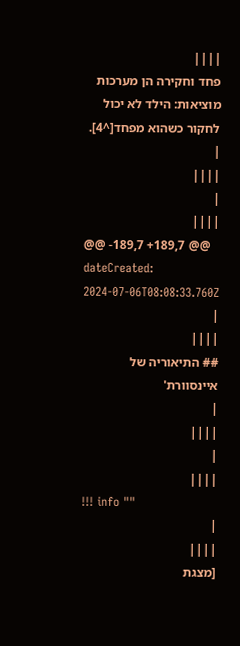||||
פחד וחקירה הן מערכות מוציאות: הילד לא יכול לחקור כשהוא מפחד[^4].
|
||||
|
||||
@@ -189,7 +189,7 @@ dateCreated: 2024-07-06T08:08:33.760Z
|
||||
## התיאוריה של איינסוורת'
|
||||
|
||||
!!! info ""
|
||||
[מצגת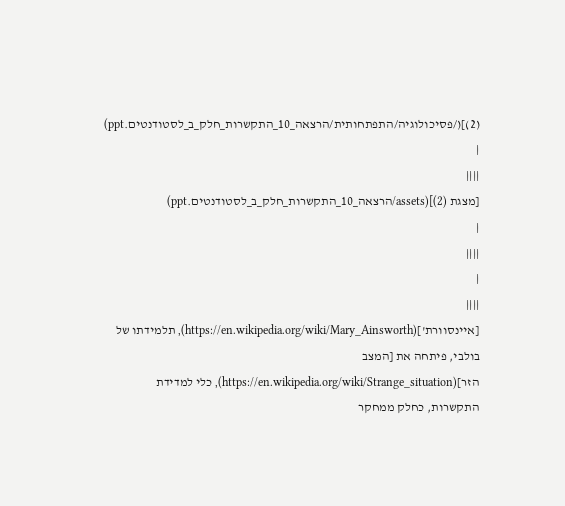(2)](/פסיכולוגיה/התפתחותית/הרצאה_10_התקשרות_חלק_ב_לסטודנטים.ppt)
|
||||
[מצגת (2)](assets/הרצאה_10_התקשרות_חלק_ב_לסטודנטים.ppt)
|
||||
|
||||
[איינסוורת'](https://en.wikipedia.org/wiki/Mary_Ainsworth), תלמידתו של בולבי, פיתחה את [המצב הזר](https://en.wikipedia.org/wiki/Strange_situation), כלי למדידת התקשרות, כחלק ממחקר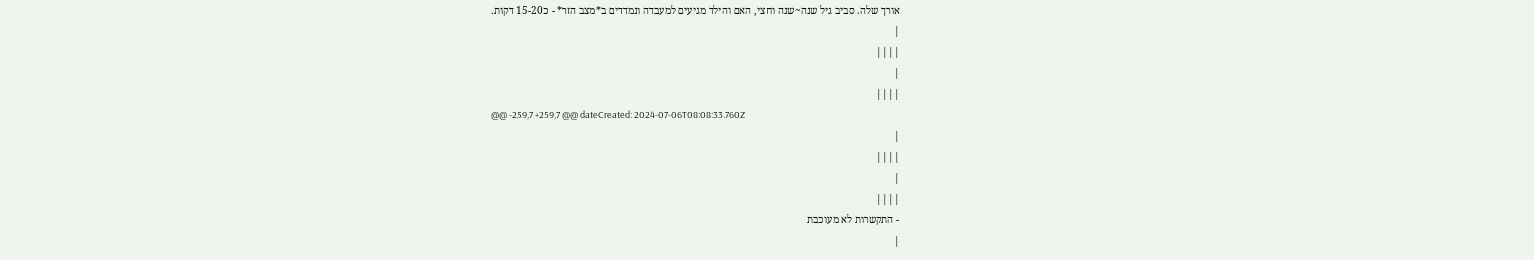אורך שלה. סביב גיל שנה~שנה וחצי, האם והילד מגיעים למעבדה ונמדדים ב*מצב הזר* - כ15-20 דקות.
|
||||
|
||||
@@ -259,7 +259,7 @@ dateCreated: 2024-07-06T08:08:33.760Z
|
||||
|
||||
- התקשרות לא מעוכבת
|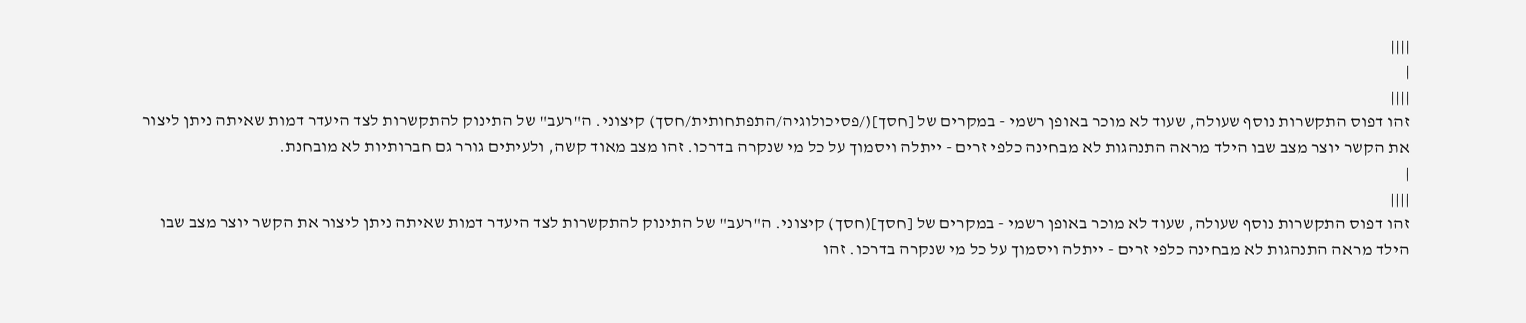||||
|
||||
זהו דפוס התקשרות נוסף שעולה, שעוד לא מוכר באופן רשמי - במקרים של [חסך](/פסיכולוגיה/התפתחותית/חסך) קיצוני. ה"רעב" של התינוק להתקשרות לצד היעדר דמות שאיתה ניתן ליצור את הקשר יוצר מצב שבו הילד מראה התנהגות לא מבחינה כלפי זרים - ייתלה ויסמוך על כל מי שנקרה בדרכו. זהו מצב מאוד קשה, ולעיתים גורר גם חברותיות לא מובחנת.
|
||||
זהו דפוס התקשרות נוסף שעולה, שעוד לא מוכר באופן רשמי - במקרים של [חסך](חסך) קיצוני. ה"רעב" של התינוק להתקשרות לצד היעדר דמות שאיתה ניתן ליצור את הקשר יוצר מצב שבו הילד מראה התנהגות לא מבחינה כלפי זרים - ייתלה ויסמוך על כל מי שנקרה בדרכו. זהו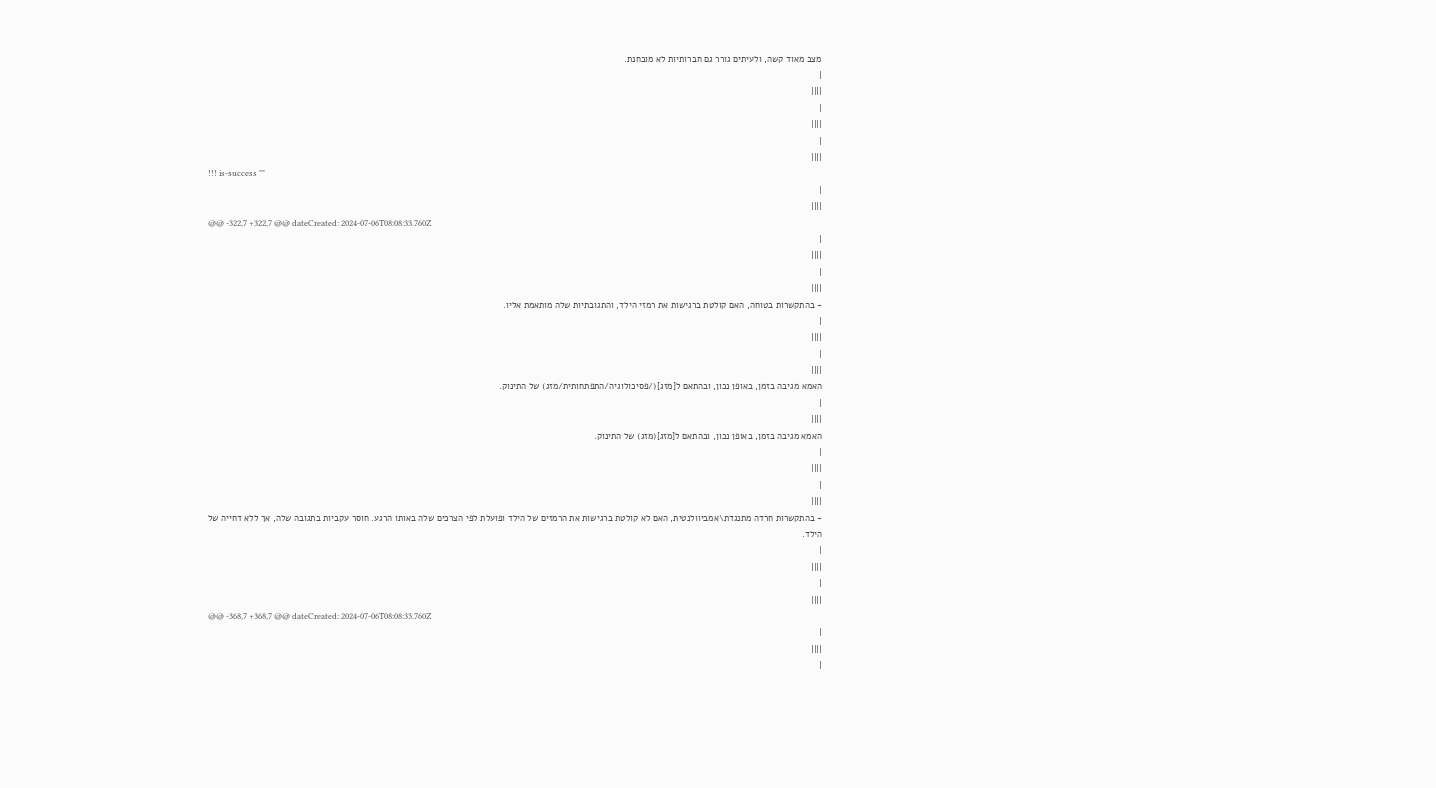מצב מאוד קשה, ולעיתים גורר גם חברותיות לא מובחנת.
|
||||
|
||||
|
||||
!!! is-success ""
|
||||
@@ -322,7 +322,7 @@ dateCreated: 2024-07-06T08:08:33.760Z
|
||||
|
||||
- בהתקשרות בטוחה, האם קולטת ברגישות את רמזי הילד, והתגובתיות שלה מותאמת אליו.
|
||||
|
||||
האמא מגיבה בזמן, באופן נכון, ובהתאם ל[מזג](/פסיכולוגיה/התפתחותית/מזג) של התינוק.
|
||||
האמא מגיבה בזמן, באופן נכון, ובהתאם ל[מזג](מזג) של התינוק.
|
||||
|
||||
- בהתקשרות חרדה מתנגדת\אמביוולנטית, האם לא קולטת ברגישות את הרמזים של הילד ופועלת לפי הצרכים שלה באותו הרגע. חוסר עקביות בתגובה שלה, אך ללא דחייה של הילד.
|
||||
|
||||
@@ -368,7 +368,7 @@ dateCreated: 2024-07-06T08:08:33.760Z
|
||||
|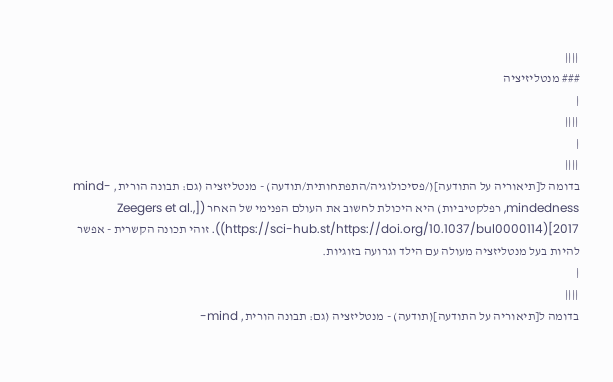||||
### מנטליזיציה
|
||||
|
||||
בדומה ל[תיאוריה על התודעה](/פסיכולוגיה/התפתחותית/תודעה) - מנטליזציה (גם: תבונה הורית, mind-mindedness, רפלקטיביות) היא היכולת לחשוב את העולם הפנימי של האחר ([Zeegers et al., 2017](https://sci-hub.st/https://doi.org/10.1037/bul0000114)). זוהי תכונה הקשרית - אפשר להיות בעל מנטליזציה מעולה עם הילד וגרועה בזוגיות.
|
||||
בדומה ל[תיאוריה על התודעה](תודעה) - מנטליזציה (גם: תבונה הורית, mind-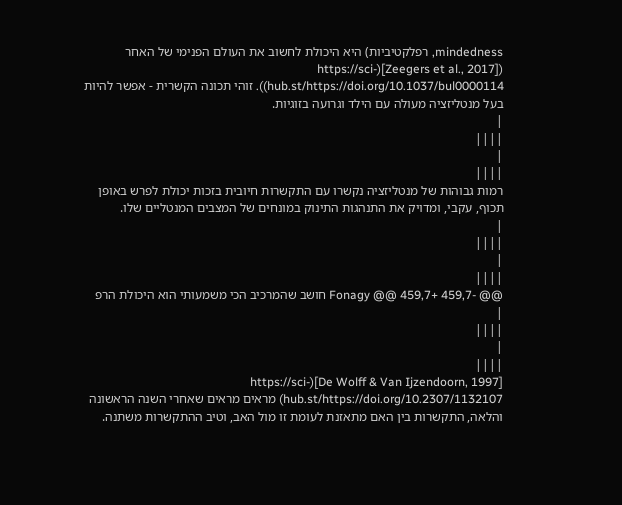mindedness, רפלקטיביות) היא היכולת לחשוב את העולם הפנימי של האחר ([Zeegers et al., 2017](https://sci-hub.st/https://doi.org/10.1037/bul0000114)). זוהי תכונה הקשרית - אפשר להיות בעל מנטליזציה מעולה עם הילד וגרועה בזוגיות.
|
||||
|
||||
רמות גבוהות של מנטליזציה נקשרו עם התקשרות חיובית בזכות יכולת לפרש באופן תכוף, עקבי, ומדויק את התנהגות התינוק במונחים של המצבים המנטליים שלו.
|
||||
|
||||
@@ -459,7 +459,7 @@ Fonagy חושב שהמרכיב הכי משמעותי הוא היכולת הרפ
|
||||
|
||||
[De Wolff & Van Ijzendoorn, 1997](https://sci-hub.st/https://doi.org/10.2307/1132107) מראים מראים שאחרי השנה הראשונה והלאה, התקשרות בין האם מתאזנת לעומת זו מול האב, וטיב ההתקשרות משתנה.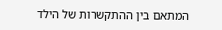המתאם בין ההתקשרות של הילד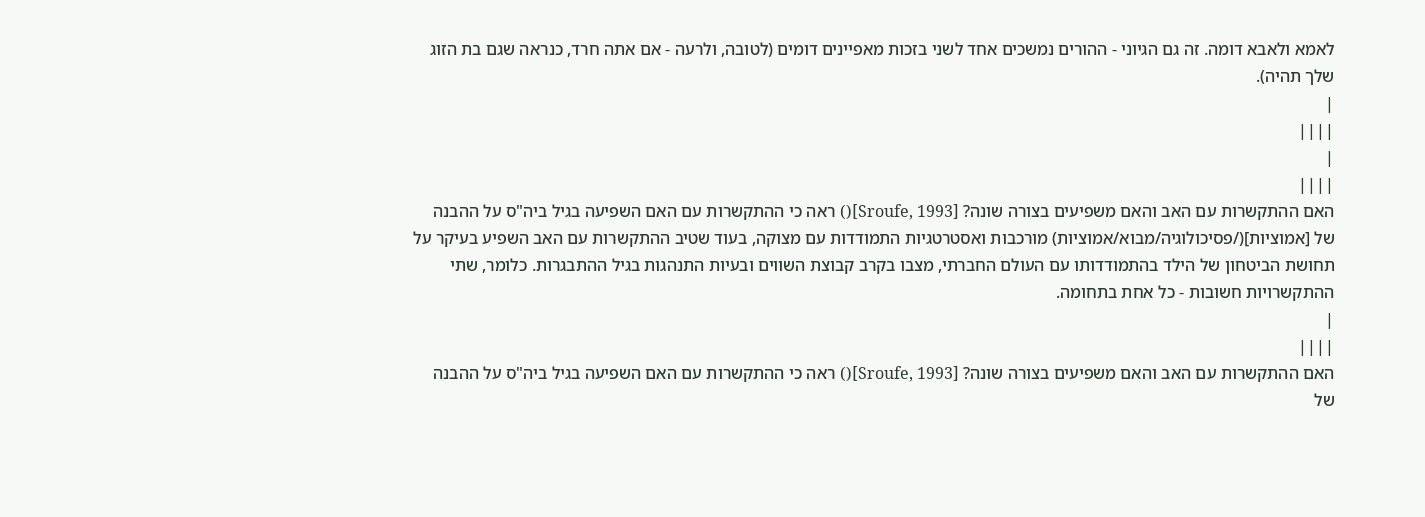לאמא ולאבא דומה. זה גם הגיוני - ההורים נמשכים אחד לשני בזכות מאפיינים דומים (לטובה, ולרעה - אם אתה חרד, כנראה שגם בת הזוג שלך תהיה).
|
||||
|
||||
האם ההתקשרות עם האב והאם משפיעים בצורה שונה? [Sroufe, 1993]() ראה כי ההתקשרות עם האם השפיעה בגיל ביה"ס על ההבנה של [אמוציות](/פסיכולוגיה/מבוא/אמוציות) מורכבות ואסטרטגיות התמודדות עם מצוקה, בעוד שטיב ההתקשרות עם האב השפיע בעיקר על תחושת הביטחון של הילד בהתמודדותו עם העולם החברתי, מצבו בקרב קבוצת השווים ובעיות התנהגות בגיל ההתבגרות. כלומר, שתי ההתקשרויות חשובות - כל אחת בתחומה.
|
||||
האם ההתקשרות עם האב והאם משפיעים בצורה שונה? [Sroufe, 1993]() ראה כי ההתקשרות עם האם השפיעה בגיל ביה"ס על ההבנה של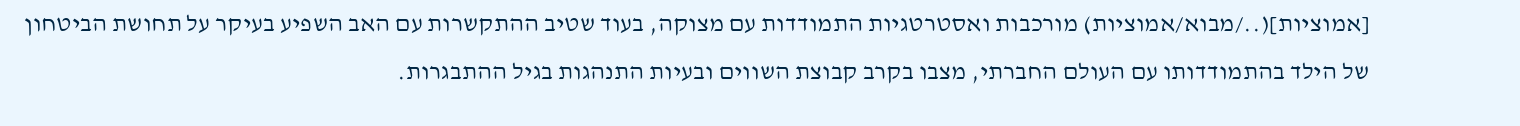[אמוציות](../מבוא/אמוציות) מורכבות ואסטרטגיות התמודדות עם מצוקה, בעוד שטיב ההתקשרות עם האב השפיע בעיקר על תחושת הביטחון של הילד בהתמודדותו עם העולם החברתי, מצבו בקרב קבוצת השווים ובעיות התנהגות בגיל ההתבגרות.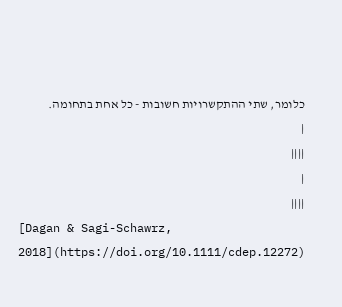כלומר, שתי ההתקשרויות חשובות - כל אחת בתחומה.
|
||||
|
||||
[Dagan & Sagi-Schawrz, 2018](https://doi.org/10.1111/cdep.12272)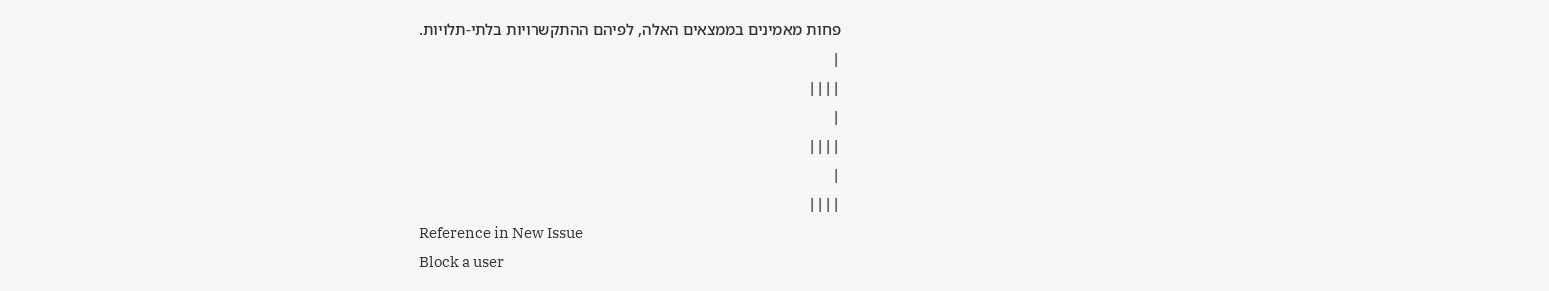פחות מאמינים בממצאים האלה, לפיהם ההתקשרויות בלתי-תלויות.
|
||||
|
||||
|
||||
Reference in New Issue
Block a user